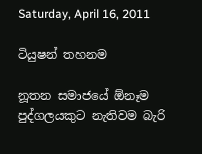Saturday, April 16, 2011

ටියුෂන් තහනම

නූතන සමාජයේ ඕනෑම පුද්ගලයකුට නැතිවම බැරි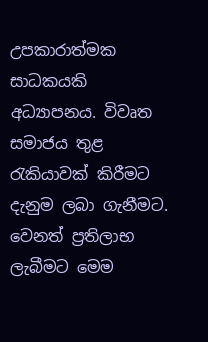උපකාරාත්මක සාධකයකි අධ්‍යාපනය. විවෘත සමාජය තුළ රැකියාවක්‌ කිරීමට දැනුම ලබා ගැනීමට. වෙනත් ප්‍රතිලාභ ලැබීමට මෙම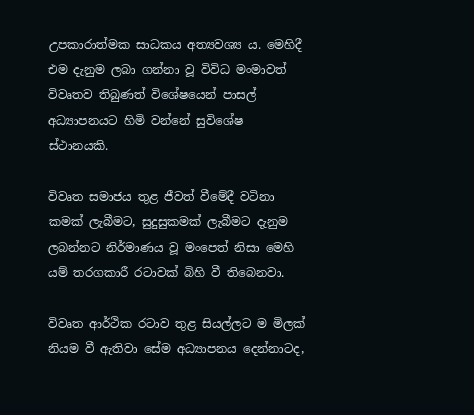උපකාරාත්මක සාධකය අත්‍යවශ්‍ය ය. මෙහිදී එම දැනුම ලබා ගන්නා වූ විවිධ මංමාවත් විවෘතව තිබුණත් විශේෂයෙන් පාසල් අධ්‍යාපනයට හිමි වන්නේ සුවිශේෂ ස්‌ථානයකි.

විවෘත සමාජය තුළ ජීවත් වීමේදී වටිනා කමක්‌ ලැබීමට, සුදුසුකමක්‌ ලැබීමට දැනුම ලබන්නට නිර්මාණය වූ මංපෙත් නිසා මෙහි යම් තරගකාරී රටාවක්‌ බිහි වී තිබෙනවා.

විවෘත ආර්ථික රටාව තුළ සියල්ලට ම මිලක්‌ නියම වී ඇතිවා සේම අධ්‍යාපනය දෙන්නාටද,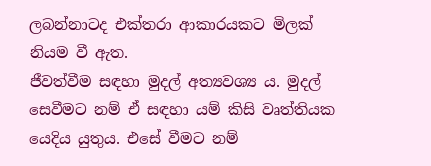ලබන්නාටද එක්‌තරා ආකාරයකට මිලක්‌ නියම වී ඇත.
ජීවත්වීම සඳහා මුදල් අත්‍යවශ්‍ය ය. මුදල් සෙවීමට නම් ඒ සඳහා යම් කිසි වෘත්තියක යෙදිය යුතුය. එසේ වීමට නම්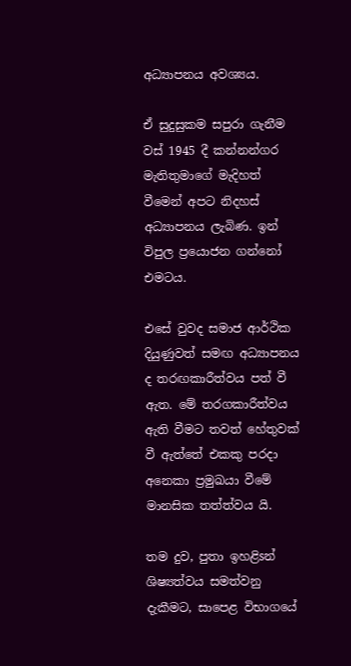අධ්‍යාපනය අවශ්‍යය.

ඒ සුදුසුකම සපුරා ගැනීම වස්‌ 1945 දී කන්නන්ගර මැතිතුමාගේ මැදිහත් වීමෙන් අපට නිදහස්‌ අධ්‍යාපනය ලැබිණ. ඉන් විපුල ප්‍රයොජන ගන්නෝ එමටය.

එසේ වුවද සමාජ ආර්ථික දියුණුවත් සමඟ අධ්‍යාපනය ද තරඟකාරීත්වය පත් වී ඇත. මේ තරගකාරීත්වය ඇති වීමට තවත් හේතුවක්‌ වී ඇත්තේ එකකු පරදා අනෙකා ප්‍රමුඛයා වීමේ මානසික තත්ත්වය යි.

තම දුව, පුතා ඉහළිsන් ශිෂ්‍යත්වය සමත්වනු දැකීමට, සාපෙළ විභාගයේ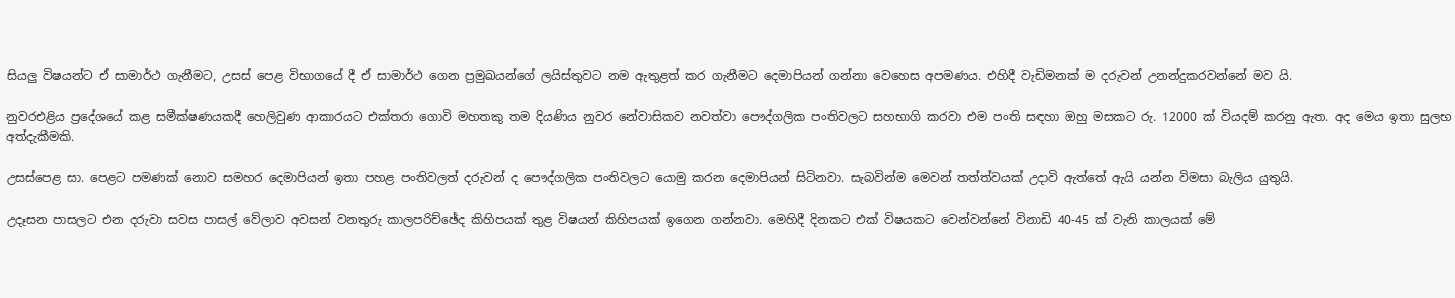සියලු විෂයන්ට ඒ සාමාර්ථ ගැනීමට, උසස්‌ පෙළ විභාගයේ දී ඒ සාමාර්ථ ගෙන ප්‍රමුඛයන්ගේ ලයිස්‌තුවට නම ඇතුළත් කර ගැනීමට දෙමාපියන් ගන්නා වෙහෙස අපමණය. එහිදී වැඩිමනක්‌ ම දරුවන් උනන්දුකරවන්නේ මව යි.

නුවරඑළිය ප්‍රදේශයේ කළ සමීක්‌ෂණයකදී හෙලිවුණ ආකාරයට එක්‌තරා ගොවි මහතකු තම දියණිය නුවර නේවාසිකව නවත්වා පෞද්ගලික පංතිවලට සහභාගි කරවා එම පංති සඳහා ඔහු මසකට රු. 12000 ක්‌ වියදම් කරනු ඇත. අද මෙය ඉතා සුලභ අත්දැකීමකි.

උසස්‌පෙළ සා. පෙළට පමණක්‌ නොව සමහර දෙමාපියන් ඉතා පහළ පංතිවලත් දරුවන් ද පෞද්ගලික පංතිවලට යොමු කරන දෙමාපියන් සිටිනවා. සැබවින්ම මෙවන් තත්ත්වයක්‌ උදාවි ඇත්තේ ඇයි යන්න විමසා බැලිය යුතුයි.

උදෑසන පාසලට එන දරුවා සවස පාසල් වේලාව අවසන් වනතුරු කාලපරිච්ඡේද කිහිපයක්‌ තුළ විෂයන් කිහිපයක්‌ ඉගෙන ගන්නවා. මෙහිදී දිනකට එක්‌ විෂයකට වෙන්වන්නේ විනාඩි 40-45 ක්‌ වැනි කාලයක්‌ මේ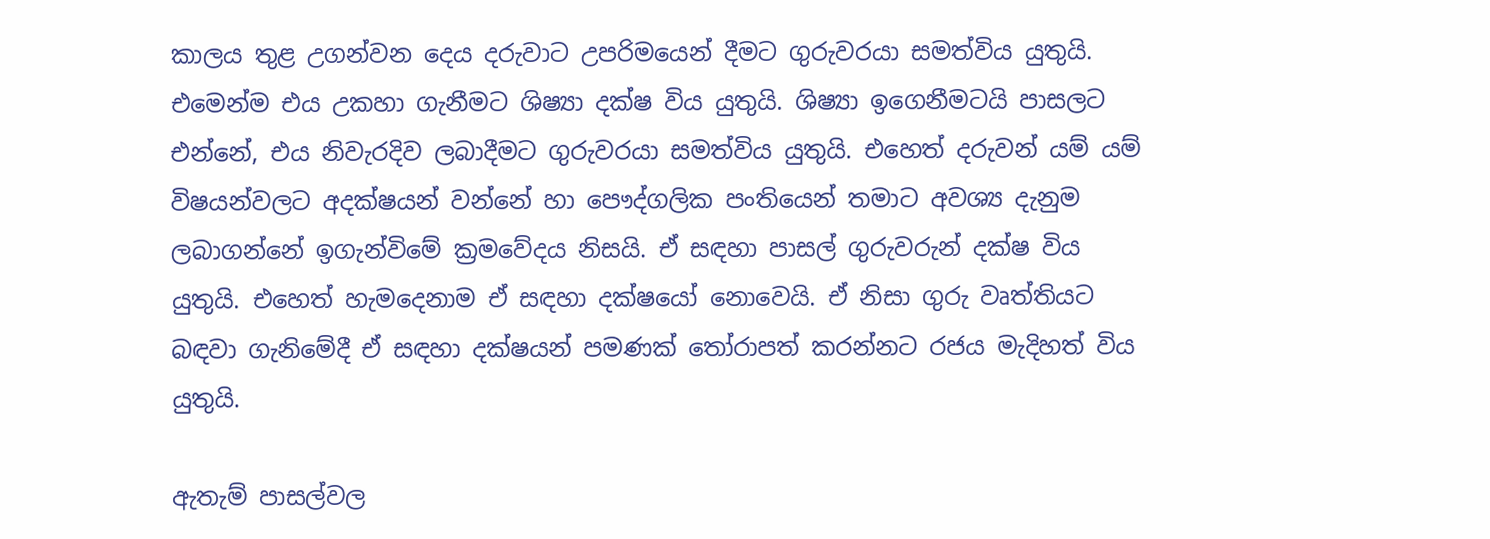කාලය තුළ උගන්වන දෙය දරුවාට උපරිමයෙන් දීමට ගුරුවරයා සමත්විය යුතුයි. එමෙන්ම එය උකහා ගැනීමට ශිෂ්‍යා දක්‌ෂ විය යුතුයි. ශිෂ්‍යා ඉගෙනීමටයි පාසලට එන්නේ, එය නිවැරදිව ලබාදීමට ගුරුවරයා සමත්විය යුතුයි. එහෙත් දරුවන් යම් යම් විෂයන්වලට අදක්‌ෂයන් වන්නේ හා පෞද්ගලික පංතියෙන් තමාට අවශ්‍ය දැනුම ලබාගන්නේ ඉගැන්විමේ ක්‍රමවේදය නිසයි. ඒ සඳහා පාසල් ගුරුවරුන් දක්‌ෂ විය යුතුයි. එහෙත් හැමදෙනාම ඒ සඳහා දක්‌ෂයෝ නොවෙයි. ඒ නිසා ගුරු වෘත්තියට බඳවා ගැනිමේදී ඒ සඳහා දක්‌ෂයන් පමණක්‌ තෝරාපත් කරන්නට රජය මැදිහත් විය යුතුයි.

ඇතැම් පාසල්වල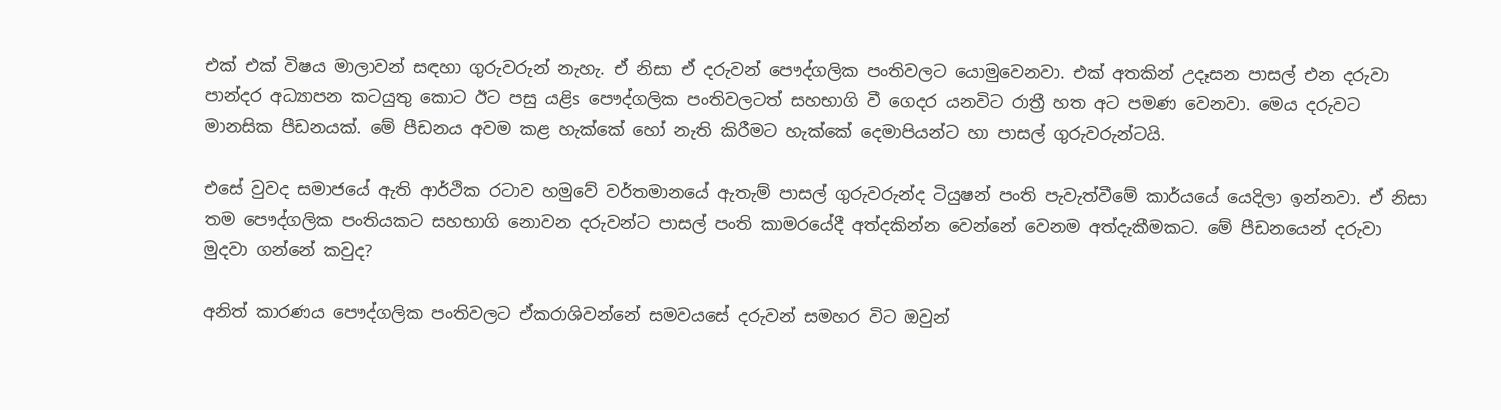එක්‌ එක්‌ විෂය මාලාවන් සඳහා ගුරුවරුන් නැහැ. ඒ නිසා ඒ දරුවන් පෞද්ගලික පංතිවලට යොමුවෙනවා. එක්‌ අතකින් උදෑසන පාසල් එන දරුවා පාන්දර අධ්‍යාපන කටයුතු කොට ඊට පසු යළිs පෞද්ගලික පංතිවලටත් සහභාගි වී ගෙදර යනවිට රාත්‍රී හත අට පමණ වෙනවා. මෙය දරුවට මානසික පීඩනයක්‌. මේ පීඩනය අවම කළ හැක්‌කේ හෝ නැති කිරීමට හැක්‌කේ දෙමාපියන්ට හා පාසල් ගුරුවරුන්ටයි.

එසේ වුවද සමාජයේ ඇති ආර්ථික රටාව හමුවේ වර්තමානයේ ඇතැම් පාසල් ගුරුවරුන්ද ටියුෂන් පංති පැවැත්වීමේ කාර්යයේ යෙදිලා ඉන්නවා. ඒ නිසා තම පෞද්ගලික පංතියකට සහභාගි නොවන දරුවන්ට පාසල් පංති කාමරයේදී අත්දකින්න වෙන්නේ වෙනම අත්දැකීමකට. මේ පීඩනයෙන් දරුවා මුදවා ගන්නේ කවුද?

අනිත් කාරණය පෞද්ගලික පංතිවලට ඒකරාශිවන්නේ සමවයසේ දරුවන් සමහර විට ඔවුන්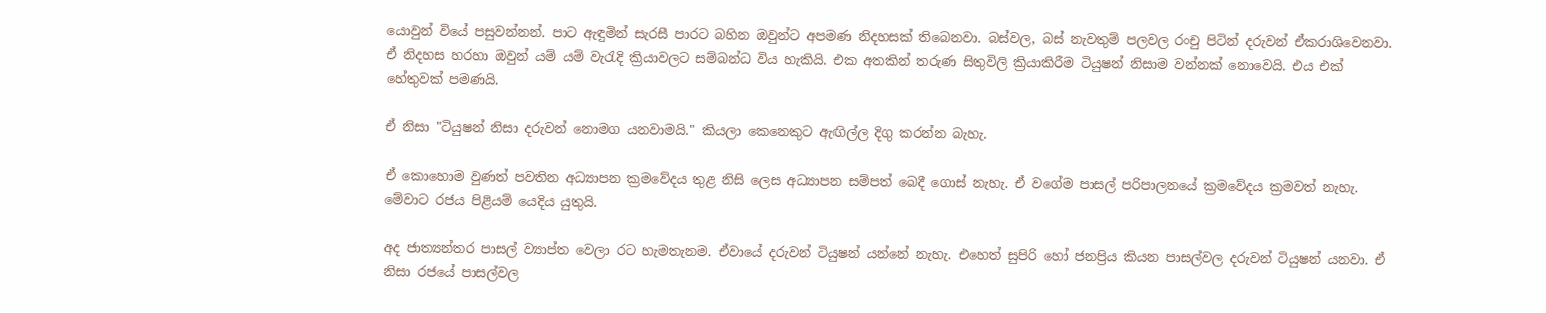යොවුන් වියේ පසුවන්නන්. පාට ඇඳුමින් සැරසී පාරට බහින ඔවුන්ට අපමණ නිදහසක්‌ තිබෙනවා. බස්‌වල, බස්‌ නැවතුම් පලවල රංචු පිටින් දරුවන් ඒකරාශිවෙනවා. ඒ නිදහස හරහා ඔවුන් යම් යම් වැරැදි ක්‍රියාවලට සම්බන්ධ විය හැකියි. එක අතකින් තරුණ සිතුවිලි ක්‍රියාකිරීම ටියුෂන් නිසාම වන්නක්‌ නොවෙයි. එය එක්‌ හේතුවක්‌ පමණයි.

ඒ නිසා "ටියුෂන් නිසා දරුවන් නොමග යනවාමයි." කියලා කෙනෙකුට ඇඟිල්ල දිගු කරන්න බැහැ.

ඒ කොහොම වුණත් පවතින අධ්‍යාපන ක්‍රමවේදය තුළ නිසි ලෙස අධ්‍යාපන සම්පත් බෙදී ගොස්‌ නැහැ. ඒ වගේම පාසල් පරිපාලනයේ ක්‍රමවේදය ක්‍රමවත් නැහැ. මේවාට රජය පිළියම් යෙදිය යුතුයි.

අද ජාත්‍යන්තර පාසල් ව්‍යාප්ත වෙලා රට හැමතැනම. ඒවායේ දරුවන් ටියුෂන් යන්නේ නැහැ. එහෙත් සුපිරි හෝ ජනප්‍රිය කියන පාසල්වල දරුවන් ටියුෂන් යනවා. ඒ නිසා රජයේ පාසල්වල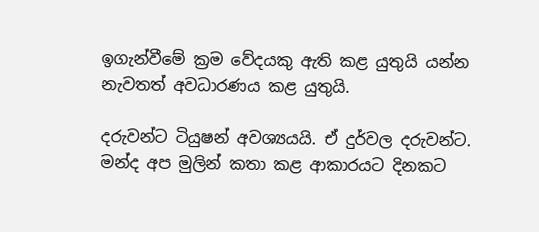ඉගැන්වීමේ ක්‍රම වේදයකු ඇති කළ යුතුයි යන්න නැවතත් අවධාරණය කළ යුතුයි.

දරුවන්ට ටියුෂන් අවශ්‍යයයි. ඒ දුර්වල දරුවන්ට. මන්ද අප මුලින් කතා කළ ආකාරයට දිනකට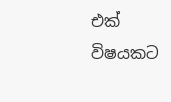එක්‌ විෂයකට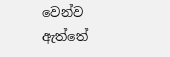වෙන්ව ඇත්තේ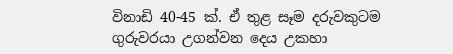විනාඩි 40-45 ක්‌. ඒ තුළ සෑම දරුවකුටම ගුරුවරයා උගන්වන දෙය උකහා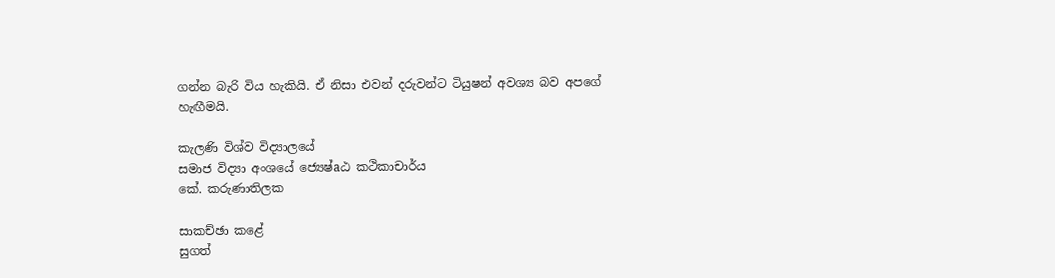ගන්න බැරි විය හැකියි. ඒ නිසා එවන් දරුවන්ට ටියුෂන් අවශ්‍ය බව අපගේ හැඟීමයි.

කැලණි විශ්ව විද්‍යාලයේ
සමාජ විද්‍යා අංශයේ ජ්‍යෙෂ්aඨ කථිකාචාර්ය
කේ. කරුණාතිලක

සාකච්ඡා කළේ
සුගත්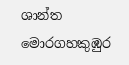ශාන්ත මොරගහකුඹුර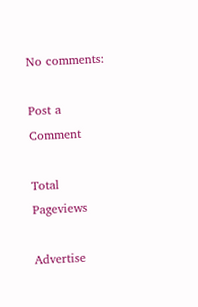No comments:

Post a Comment

Total Pageviews

Advertise